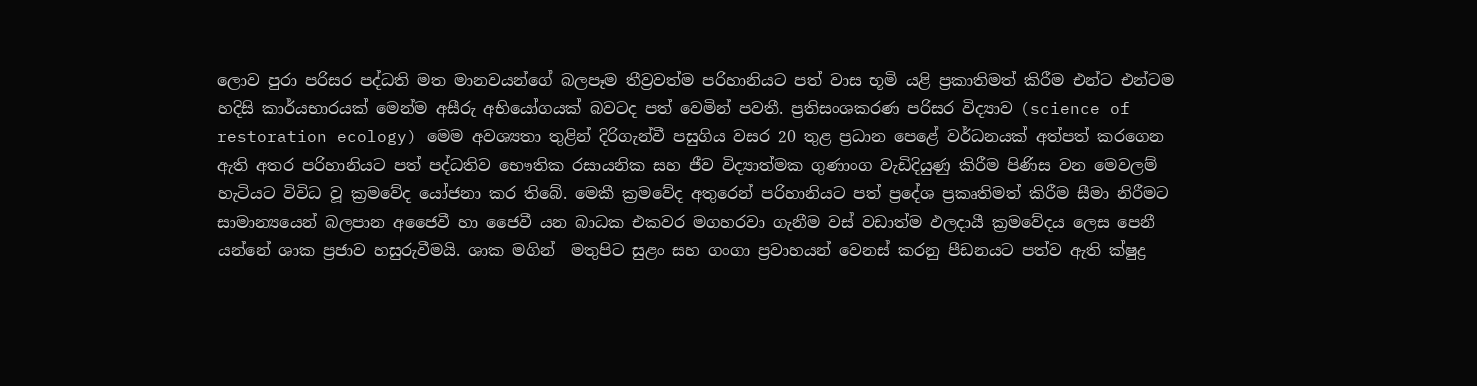ලොව පුරා පරිසර පද්ධති මත මානවයන්ගේ බලපෑම තීව්‍රවත්ම පරිහානියට පත් වාස භූමි යළි ප්‍රකාතිමත් කිරීම එන්ට එන්ටම හදිසි කාර්යභාරයක් මෙන්ම අසීරු අභියෝගයක් බවටද පත් වෙමින් පවතී. ප්‍රතිසංශකරණ පරිසර විද්‍යාව (science of restoration ecology) මෙම අවශ්‍යතා තුළින් දිරිගැන්වී පසුගිය වසර 20 තුළ ප්‍රධාන පෙළේ වර්ධනයක් අත්පත් කරගෙන ඇති අතර පරිහානියට පත් පද්ධතිව භෞතික රසායනික සහ ජීව විද්‍යාත්මක ගුණාංග වැඩිදියුණු කිරීම පිණිස වන මෙවලම් හැටියට විවිධ වූ ක්‍රමවේද යෝජනා කර තිබේ. මෙකී ක්‍රමවේද අතුරෙන් පරිහානියට පත් ප්‍රදේශ ප්‍රකෘතිමත් කිරීම සීමා නිරීමට සාමාන්‍යයෙන් බලපාන අජෛවී හා ජෛවී යන බාධක එකවර මගහරවා ගැනීම වස් වඩාත්ම ඵලදායී ක්‍රමවේදය ලෙස පෙනී යන්නේ ශාක ප්‍රජාව හසුරුවීමයි. ශාක මගින්  මතුපිට සුළං සහ ගංගා ප්‍රවාහයන් වෙනස් කරනු පීඩනයට පත්ව ඇති ක්ෂුද්‍ර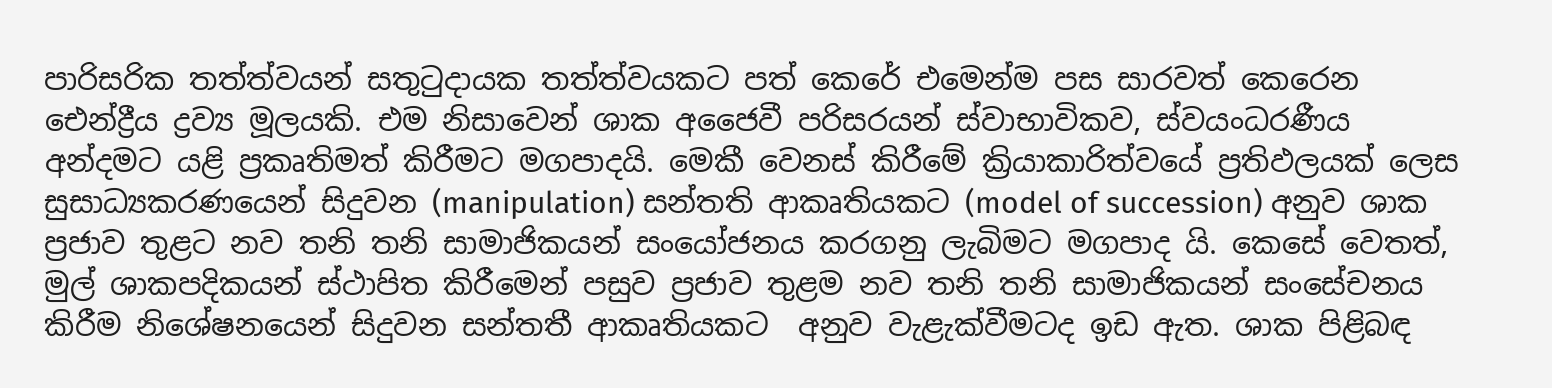පාරිසරික තත්ත්වයන් සතුටුදායක තත්ත්වයකට පත් කෙරේ එමෙන්ම පස සාරවත් කෙරෙන ඓන්ද්‍රීය ද්‍රව්‍ය මූලයකි. එම නිසාවෙන් ශාක අජෛවී පරිසරයන් ස්වාභාවිකව, ස්වයංධරණීය අන්දමට යළි ප්‍රකෘතිමත් කිරීමට මගපාදයි. මෙකී වෙනස් කිරීමේ ක්‍රියාකාරිත්වයේ ප්‍රතිඵලයක් ලෙස සුසාධ්‍යකරණයෙන් සිදුවන (manipulation) සන්තති ආකෘතියකට (model of succession) අනුව ශාක ප්‍රජාව තුළට නව තනි තනි සාමාජිකයන් සංයෝජනය කරගනු ලැබිමට මගපාද යි. කෙසේ වෙතත්, මුල් ශාකපදිකයන් ස්ථාපිත කිරීමෙන් පසුව ප්‍රජාව තුළම නව තනි තනි සාමාජිකයන් සංසේචනය කිරීම නිශේෂනයෙන් සිදුවන සන්තතී ආකෘතියකට  අනුව වැළැක්වීමටද ඉඩ ඇත. ශාක පිළිබඳ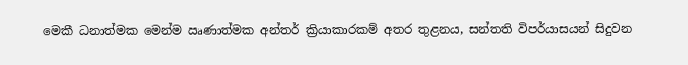මෙකී ධනාත්මක මෙන්ම ඍණාත්මක අන්තර් ක්‍රියාකාරකම් අතර තුළනය, සන්තති විපර්යාසයන් සිදුවන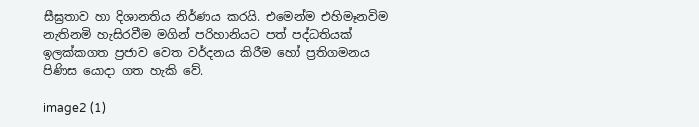සීඝ්‍රතාව හා දිශානතිය නිර්ණය කරයි. එමෙන්ම එහිමෑනවිම නැතිනමි හැසිරවීම මගින් පරිහානියට පත් පද්ධතියක් ඉලක්කගත ප්‍රජාව වෙත වර්දනය කිරීම හෝ ප්‍රතිගමනය  පිණිස යොදා ගත හැකි වේ.

image2 (1)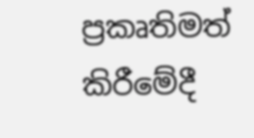ප්‍රකෘතිමත් කිරීමේදී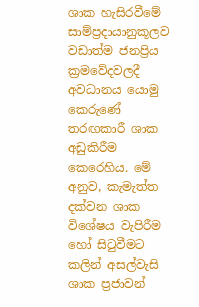ශාක හැසිරවීමේ සාම්ප්‍රදායානුකූලව වඩාත්ම ජනප්‍රිය ක්‍රමවේදවලදී අවධානය යොමු කෙරුණේ තරඟකාරී ශාක අඩුකිරීම කෙරෙහිය. මේ අනුව, කැමැත්ත දක්වන ශාක විශේෂය වැපිරීම හෝ සිටුවීමට කලින් අසල්වැසි ශාක ප්‍රජාවන්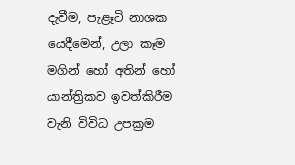දැවීම, පැළෑටි නාශක යෙදීමෙන්, උලා කෑම මගින් හෝ අතින් හෝ යාන්ත්‍රිකව ඉවත්කිරීම වැනි විවිධ උපක්‍රම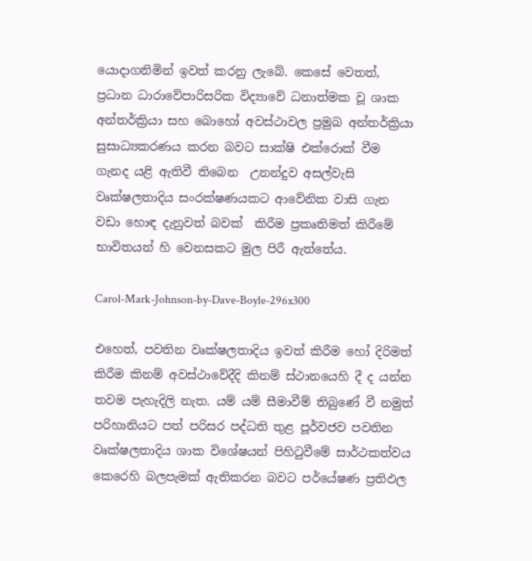යොදාගනිමින් ඉවත් කරනු ලැබේ. කෙසේ වෙතත්, ප්‍රධාන ධාරාවේපාරිසරික විද්‍යාවේ ධනාත්මක වූ ශාක අන්තර්ක්‍රියා සහ බොහෝ අවස්ථාවල ප්‍රමුඛ අන්තර්ක්‍රියා සුසාධ්‍යකරණය කරන බවට සාක්ෂි එක්රොක් වීම ගැනද යළි ඇතිවී තිබෙන  උනන්දුව අසල්වැසි වෘක්ෂලතාදිය සංරක්ෂණයකට ආවේනික වාසි ගැන වඩා හොඳ දැනුවත් බවක්  කිරීම ප්‍රකෘතිමත් කිරීමේ භාවිතයන් හි වෙනසකට මුල පිරී ඇත්තේය.

Carol-Mark-Johnson-by-Dave-Boyle-296x300

එහෙත්, පවතින වෘක්ෂලතාදිය ඉවත් කිරීම හෝ දිරිමත් කිරීම කිනම් අවස්ථාවේදීදි කිනම් ස්ථානයෙහි දී ද යන්න තවම පැහැදිලි නැත. යම් යම් සීමාවීම් තිබුණේ වී නමුත් පරිහානියට පත් පරිසර පද්ධති තුළ පූර්වජව පවතින වෘක්ෂලතාදිය ශාක විශේෂයන් පිහිටුවීමේ සාර්ථකත්වය කෙරෙහි බලපැමක් ඇතිකරන බවට පර්යේෂණ ප්‍රතිඵල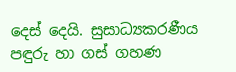දෙස් දෙයි. සුසාධ්‍යකරණීය පඳුරු හා ගස් ගහණ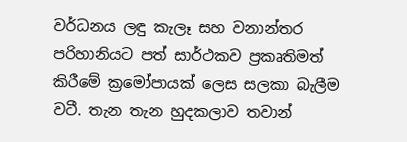වර්ධනය ලඳු කැලෑ සහ වනාන්තර පරිහානියට පත් සාර්ථකව ප්‍රකෘතිමත් කිරීමේ ක්‍රමෝපායක් ලෙස සලකා බැලීම වටී. තැන තැන හුදකලාව තවාන්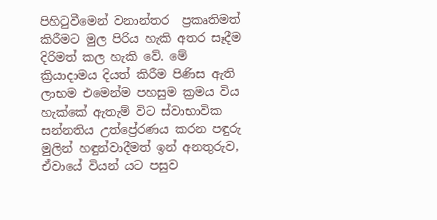පිහිටුවීමෙන් වනාන්තර  ප්‍රකෘතිමත් කිරීමට මුල පිරිය හැකි අතර සෑදීම දිරිමත් කල හැකි වේ. මේ ක්‍රියාදාමය දියත් කිරීම පිණිස ඇති ලාභම එමෙන්ම පහසුම ක්‍රමය විය හැක්කේ ඇතැම් විට ස්වාභාවික සන්නතිය උත්ප්‍රේරණය කරන පඳුරු මුලින් හඳුන්වාදීමත් ඉන් අනතුරුව, ඒවායේ වියන් යට පසුව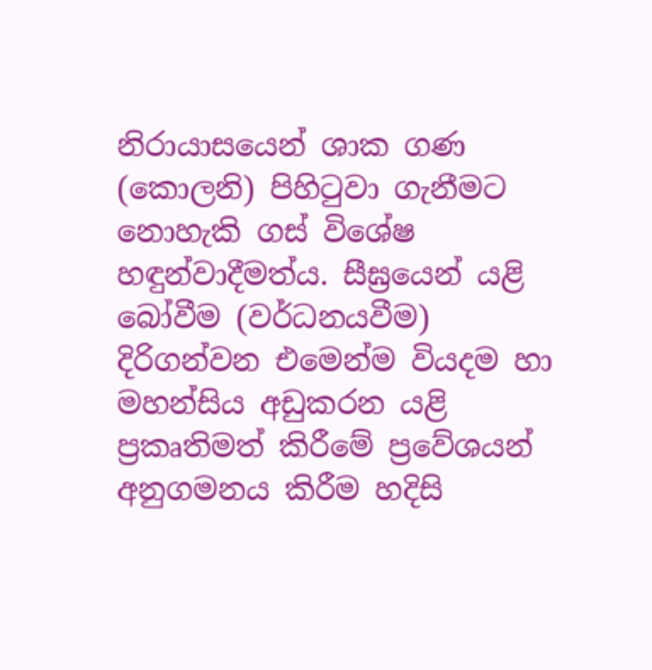නිරායාසයෙන් ශාක ගණ (කොලනි) පිහිටුවා ගැනීමට නොහැකි ගස් විශේෂ හඳුන්වාදීමත්ය. සීඝ්‍රයෙන් යළි බෝවීම (වර්ධනයවීම) දිරිගන්වන එමෙන්ම වියදම හා මහන්සිය අඩුකරන යළි ප්‍රකෘතිමත් කිරීමේ ප්‍රවේශයන් අනුගමනය කිරීම හදිසි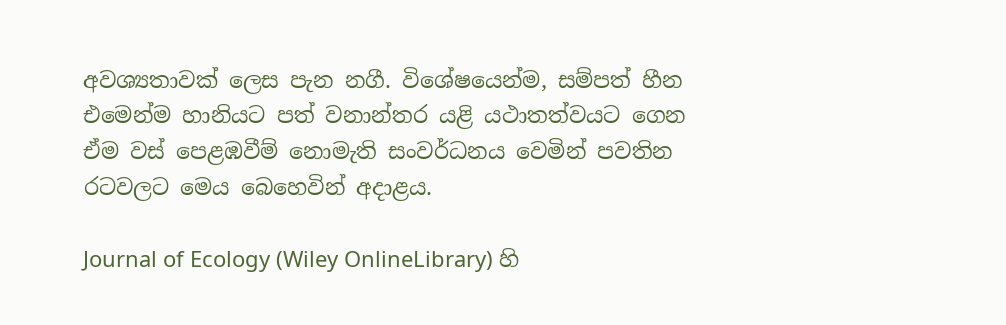අවශ්‍යතාවක් ලෙස පැන නගී. විශේෂයෙන්ම, සම්පත් හීන එමෙන්ම හානියට පත් වනාන්තර යළි යථාතත්වයට ගෙන ඒම වස් පෙළඹවීම් නොමැති සංවර්ධනය වෙමින් පවතින රටවලට මෙය බෙහෙවින් අදාළය.

Journal of Ecology (Wiley OnlineLibrary) හි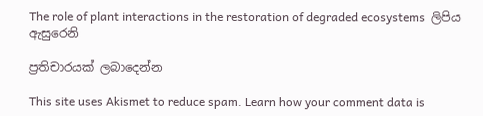The role of plant interactions in the restoration of degraded ecosystems  ලිපිය ඇසුරෙනි

ප්‍රතිචාරයක් ලබාදෙන්න

This site uses Akismet to reduce spam. Learn how your comment data is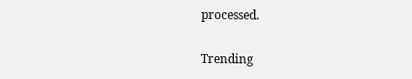processed.

Trending